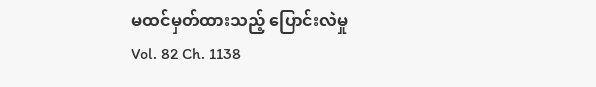မထင်မှတ်ထားသည့် ပြောင်းလဲမှု
Vol. 82 Ch. 1138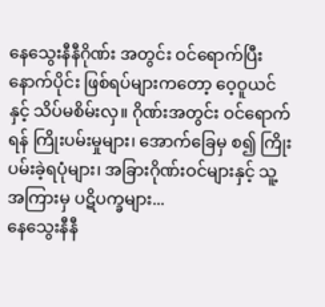နေသွေးနီနီဂိုဏ်း အတွင်း ဝင်ရောက်ပြီးနောက်ပိုင်း ဖြစ်ရပ်များကတော့ ဝေ့ဝူယင်နှင့် သိပ်မစိမ်းလှ။ ဂိုဏ်းအတွင်း ဝင်ရောက်ရန် ကြိုးပမ်းမှုများ၊ အောက်ခြေမှ စ၍ ကြိုးပမ်းခဲ့ရပုံများ၊ အခြားဂိုဏ်းဝင်များနှင့် သူ့ အကြားမှ ပဋိပက္ခများ...
နေသွေးနီနီ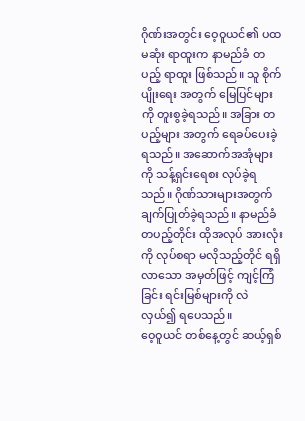ဂိုဏ်းအတွင်း ဝေ့ဝူယင်၏ ပထမဆုံး ရာထူးက နာမည်ခံ တပည့် ရာထူး ဖြစ်သည်။ သူ စိုက်ပျိုးရေး အတွက် မြေပြင်များကို တူးစွခဲ့ရသည်။ အခြား တပည့်များ အတွက် ရေခပ်ပေးခဲ့ရသည်။ အဆောက်အအုံများကို သန့်ရှင်းရေစး လုပ်ခဲ့ရသည်။ ဂိုဏ်သားများအတွက် ချက်ပြုတ်ခဲ့ရသည်။ နာမည်ခံ တပည့်တိုင်း ထိုအလုပ် အားလုံးကို လုပ်စရာ မလိုသည့်တိုင် ရရှိလာသော အမှတ်ဖြင့် ကျင့်ကြံခြင်း ရင်းမြစ်များကို လဲလှယ်၍ ရပေသည်။
ဝေ့ဝူယင် တစ်နေ့တွင် ဆယ့်ရှစ်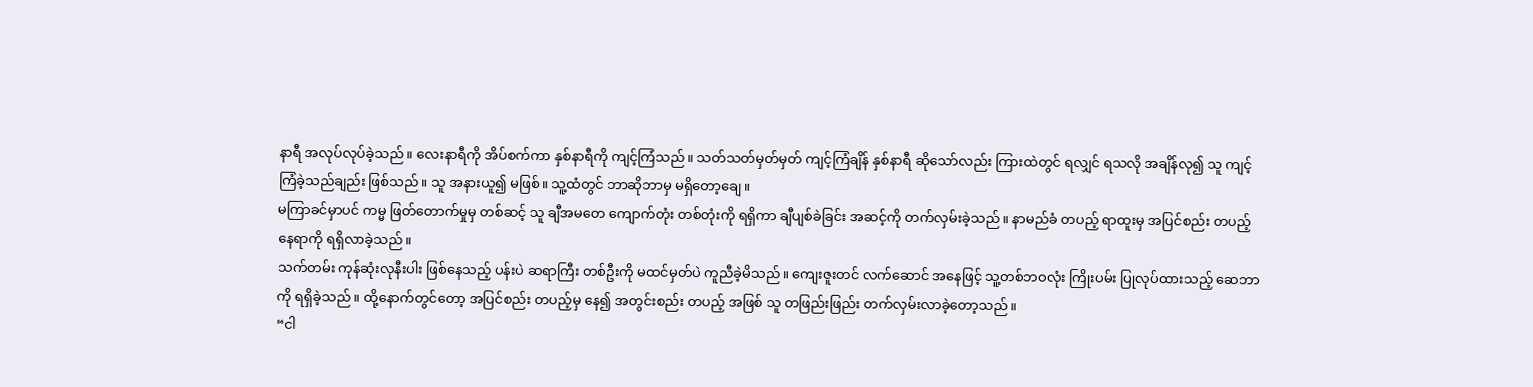နာရီ အလုပ်လုပ်ခဲ့သည်။ လေးနာရီကို အိပ်စက်ကာ နှစ်နာရီကို ကျင့်ကြံသည်။ သတ်သတ်မှတ်မှတ် ကျင့်ကြံချိန် နှစ်နာရီ ဆိုသော်လည်း ကြားထဲတွင် ရလျှင် ရသလို အချိန်လု၍ သူ ကျင့်ကြံခဲ့သည်ချည်း ဖြစ်သည်။ သူ အနားယူ၍ မဖြစ်။ သူ့ထံတွင် ဘာဆိုဘာမှ မရှိတော့ချေ။
မကြာခင်မှာပင် ကမ္မ ဖြတ်တောက်မှုမှ တစ်ဆင့် သူ ချီအမတေ ကျောက်တုံး တစ်တုံးကို ရရှိကာ ချီပျစ်ခဲခြင်း အဆင့်ကို တက်လှမ်းခဲ့သည်။ နာမည်ခံ တပည့် ရာထူးမှ အပြင်စည်း တပည့် နေရာကို ရရှိလာခဲ့သည်။
သက်တမ်း ကုန်ဆုံးလုနီးပါး ဖြစ်နေသည့် ပန်းပဲ ဆရာကြီး တစ်ဦးကို မထင်မှတ်ပဲ ကူညီခဲ့မိသည်။ ကျေးဇူးတင် လက်ဆောင် အနေဖြင့် သူ့တစ်ဘဝလုံး ကြိုးပမ်း ပြုလုပ်ထားသည့် ဆေဘာကို ရရှိခဲ့သည်။ ထို့နောက်တွင်တော့ အပြင်စည်း တပည့်မှ နေ၍ အတွင်းစည်း တပည့် အဖြစ် သူ တဖြည်းဖြည်း တက်လှမ်းလာခဲ့တော့သည်။
“ငါ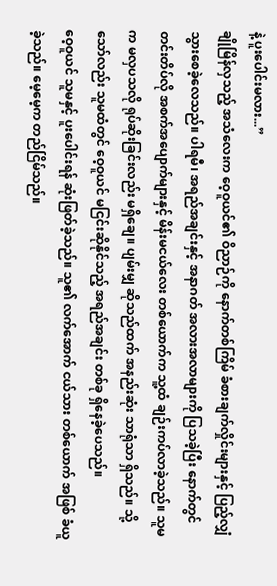နဲ့ ပူးပေါင်းမလား...”
ချိုမြိန်လှသည့် အသံလေးက ဝေ့ဝူယင်၏ ဝိညာဉ်ကို နောက်တစ်ကြိမ် ခံစားချက်လှိုင်းများနှင့် ပြည့်လျှံ သွားစေခဲ့လေသည်။ ပါရမီ၊ အရည်အချင်းနှင့် အနာဂတ် အလားအလာများကို ပြသခဲ့ပြီး နောက်တွင် တင်းတိပ်လို အစက်အပျောက်များနှင့် မိန်းမငယ်လေး တစ်ယောက်က သူ့ထံ ချဉ်းကပ်လာခဲ့သည်။ သူမက မလှပသလို ရုပ်ဆိုးခြင်းလည်း မရှိချေ။ ပျမ်းမျှ ဆိုသည်ထက် အနည်းဆုံး သာရုံသာ ရှိသည်။ သို့သော်လည်း သူမထံတွင် ဝေ့ဝူယင် မငြင်းဆိုနိုင်သည့် အရည်အချင်း တစ်ခု ရှိနေခဲ့ပေသည်။
ဝေ့ဝူယင် သူမနှင့် ပူးပေါင်းရန် ဆုံးဖြတ်ခဲ့သည်။ သူ၏ လက်အောက် ငယ်သား တစ်ယောက် အဖြစ် ခံယူခဲ့သည်။ မေ့မေ့က တည်ငြိမ်သည်။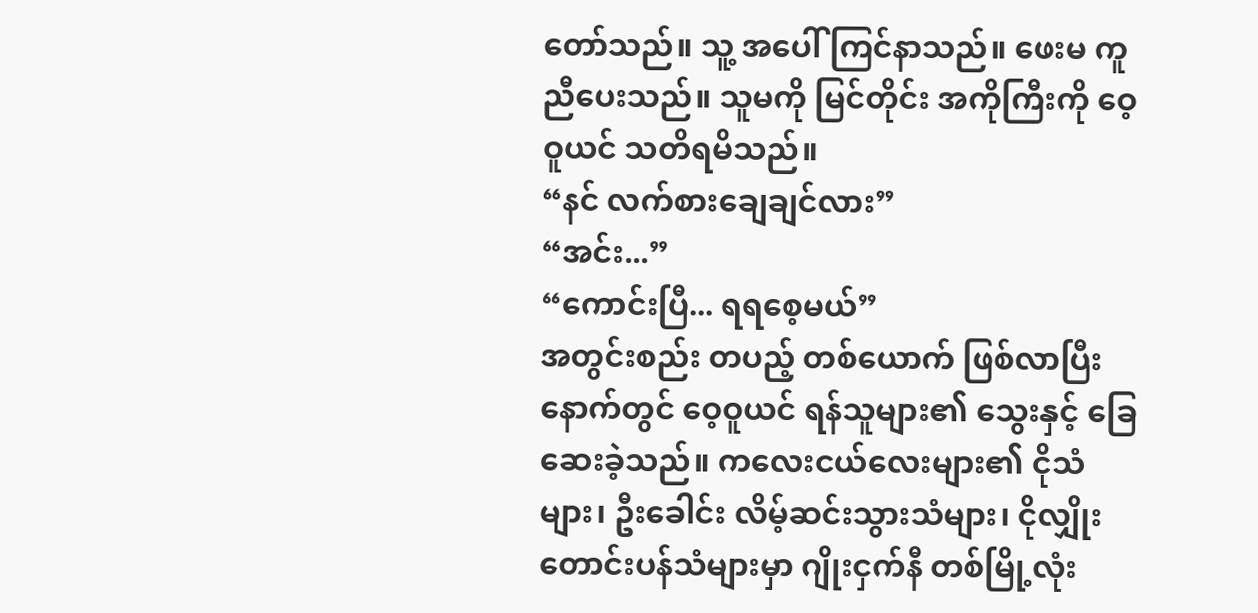တော်သည်။ သူ့ အပေါ် ကြင်နာသည်။ ဖေးမ ကူညီပေးသည်။ သူမကို မြင်တိုင်း အကိုကြီးကို ဝေ့ဝူယင် သတိရမိသည်။
“နင် လက်စားချေချင်လား”
“အင်း...”
“ကောင်းပြီ... ရရစေ့မယ်”
အတွင်းစည်း တပည့် တစ်ယောက် ဖြစ်လာပြီး နောက်တွင် ဝေ့ဝူယင် ရန်သူများ၏ သွေးနှင့် ခြေဆေးခဲ့သည်။ ကလေးငယ်လေးများ၏ ငိုသံများ၊ ဦးခေါင်း လိမ့်ဆင်းသွားသံများ၊ ငိုလျှိုး တောင်းပန်သံများမှာ ဂျိုးငှက်နီ တစ်မြို့လုံး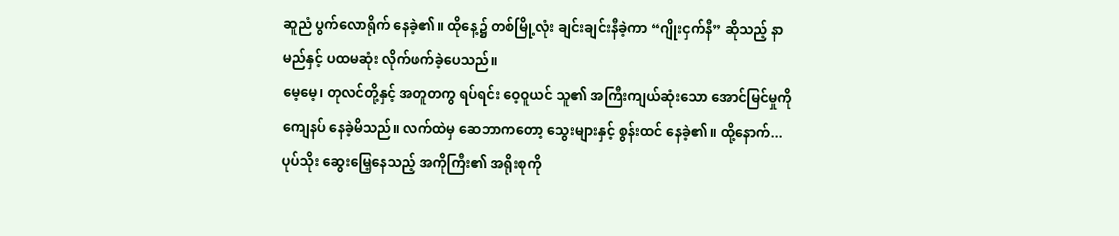ဆူညံ ပွက်လောရိုက် နေခဲ့၏။ ထိုနေ့၌ တစ်မြို့လုံး ချင်းချင်းနီခဲ့ကာ “ဂျိုးငှက်နီ” ဆိုသည့် နာမည်နှင့် ပထမဆုံး လိုက်ဖက်ခဲ့ပေသည်။
မေ့မေ့၊ တုလင်တို့နှင့် အတူတကွ ရပ်ရင်း ဝေ့ဝူယင် သူ၏ အကြီးကျယ်ဆုံးသော အောင်မြင်မှုကို ကျေနပ် နေခဲ့မိသည်။ လက်ထဲမှ ဆေဘာကတော့ သွေးများနှင့် စွန်းထင် နေခဲ့၏။ ထို့နောက်... ပုပ်သိုး ဆွေးမြေ့နေသည့် အကိုကြီး၏ အရိုးစုကို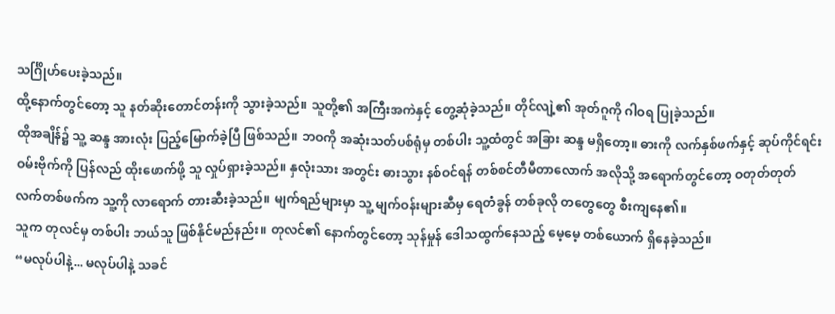သင်္ဂြိုဟ်ပေးခဲ့သည်။
ထို့နောက်တွင်တော့ သူ နတ်ဆိုးတောင်တန်းကို သွားခဲ့သည်။ သူတို့၏ အကြီးအကဲနှင့် တွေ့ဆုံခဲ့သည်။ တိုင်လျဲ့၏ အုတ်ဂူကို ဂါဝရ ပြုခဲ့သည်။
ထိုအချိန်၌ သူ့ ဆန္ဒ အားလုံး ပြည့်မြောက်ခဲ့ပြီ ဖြစ်သည်။ ဘဝကို အဆုံးသတ်ပစ်ရုံမှ တစ်ပါး သူ့ထံတွင် အခြား ဆန္ဒ မရှိတော့။ ဓားကို လက်နှစ်ဖက်နှင့် ဆုပ်ကိုင်ရင်း ဝမ်းဗိုက်ကို ပြန်လည် ထိုးဖောက်ဖို့ သူ လှုပ်ရှားခဲ့သည်။ နှလုံးသား အတွင်း ဓားသွား နစ်ဝင်ရန် တစ်စင်တီမီတာလောက် အလိုသို့ အရောက်တွင်တော့ ဝတုတ်တုတ် လက်တစ်ဖက်က သူ့ကို လာရောက် တားဆီးခဲ့သည်။ မျက်ရည်များမှာ သူ့ မျက်ဝန်းများဆီမှ ရေတံခွန် တစ်ခုလို တတွေတွေ စီးကျနေ၏။
သူက တုလင်မှ တစ်ပါး ဘယ်သူ ဖြစ်နိုင်မည်နည်း။ တုလင်၏ နောက်တွင်တော့ သုန်မှုန် ဒေါသထွက်နေသည့် မေ့မေ့ တစ်ယောက် ရှိနေခဲ့သည်။
“မလုပ်ပါနဲ့... မလုပ်ပါနဲ့ သခင်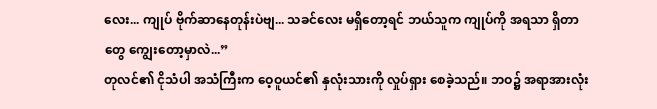လေး... ကျုပ် ဗိုက်ဆာနေတုန်းပဲဗျ... သခင်လေး မရှိတော့ရင် ဘယ်သူက ကျုပ်ကို အရသာ ရှိတာတွေ ကျွေးတော့မှာလဲ...”
တုလင်၏ ငိုသံပါ အသံကြီးက ဝေ့ဝူယင်၏ နှလုံးသားကို လှုပ်ရှား စေခဲ့သည်။ ဘဝ၌ အရာအားလုံး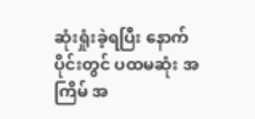ဆုံးရှုံးခဲ့ရပြီး နောက်ပိုင်းတွင် ပထမဆုံး အကြိမ် အ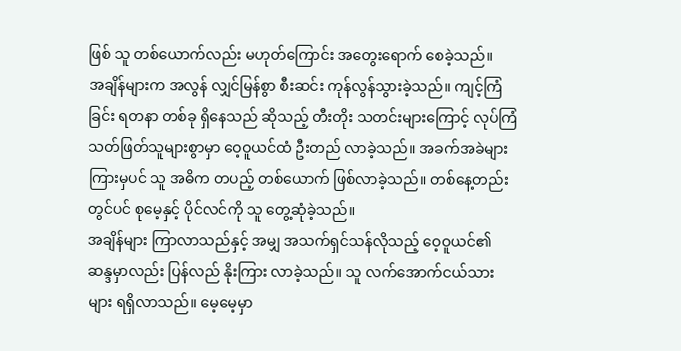ဖြစ် သူ တစ်ယောက်လည်း မဟုတ်ကြောင်း အတွေးရောက် စေခဲ့သည်။
အချိန်များက အလွန် လျှင်မြန်စွာ စီးဆင်း ကုန်လွန်သွားခဲ့သည်။ ကျင့်ကြံခြင်း ရတနာ တစ်ခု ရှိနေသည် ဆိုသည့် တီးတိုး သတင်းများကြောင့် လုပ်ကြံ သတ်ဖြတ်သူများစွာမှာ ဝေ့ဝူယင်ထံ ဦးတည် လာခဲ့သည်။ အခက်အခဲများ ကြားမှပင် သူ အဓိက တပည့် တစ်ယောက် ဖြစ်လာခဲ့သည်။ တစ်နေ့တည်းတွင်ပင် စုမေ့နှင့် ပိုင်လင်ကို သူ တွေ့ဆုံခဲ့သည်။
အချိန်များ ကြာလာသည်နှင့် အမျှ အသက်ရှင်သန်လိုသည့် ဝေ့ဝူယင်၏ ဆန္ဒမှာလည်း ပြန်လည် နိုးကြား လာခဲ့သည်။ သူ လက်အောက်ငယ်သားများ ရရှိလာသည်။ မေ့မေ့မှာ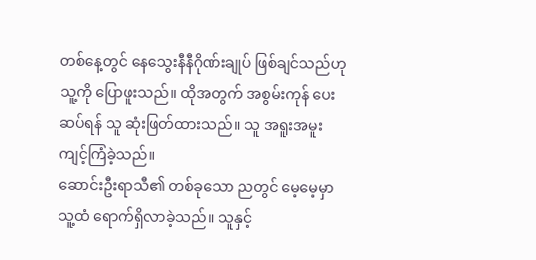တစ်နေ့တွင် နေသွေးနီနီဂိုဏ်းချုပ် ဖြစ်ချင်သည်ဟု သူ့ကို ပြောဖူးသည်။ ထိုအတွက် အစွမ်းကုန် ပေးဆပ်ရန် သူ ဆုံးဖြတ်ထားသည်။ သူ အရူးအမူး ကျင့်ကြံခဲ့သည်။
ဆောင်းဦးရာသီ၏ တစ်ခုသော ညတွင် မေ့မေ့မှာ သူ့ထံ ရောက်ရှိလာခဲ့သည်။ သူနှင့်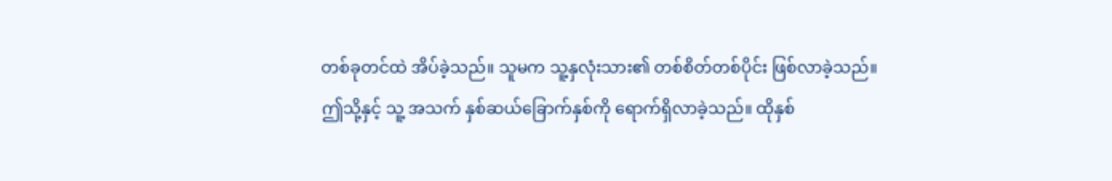တစ်ခုတင်ထဲ အိပ်ခဲ့သည်။ သူမက သူ့နှလုံးသား၏ တစ်စိတ်တစ်ပိုင်း ဖြစ်လာခဲ့သည်။
ဤသို့နှင့် သူ့ အသက် နှစ်ဆယ်ခြောက်နှစ်ကို ရောက်ရှိလာခဲ့သည်။ ထိုနှစ်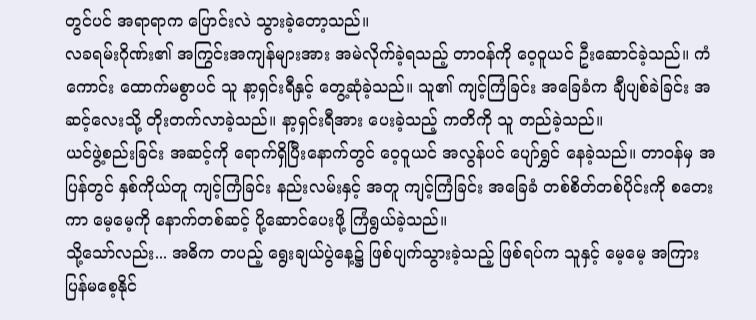တွင်ပင် အရာရာက ပြောင်းလဲ သွားခဲ့တော့သည်။
လခရမ်းဂိုဏ်း၏ အကြွင်းအကျန်များအား အမဲလိုက်ခဲ့ရသည့် တာဝန်ကို ဝေ့ဝူယင် ဦးဆောင်ခဲ့သည်။ ကံကောင်း ထောက်မစွာပင် သူ နာ့ရှင်းရီနှင့် တွေ့ဆုံခဲ့သည်။ သူ၏ ကျင့်ကြံခြင်း အခြေခံက ချီပျစ်ခဲခြင်း အဆင့်လေးသို့ တိုးတက်လာခဲ့သည်။ နာ့ရှင်းရီအား ပေးခဲ့သည့် ကတိကို သူ တည်ခဲ့သည်။
ယင်ဖွဲ့စည်းခြင်း အဆင့်ကို ရောက်ရှိပြီးနောက်တွင် ဝေ့ဝူယင် အလွန်ပင် ပျော်ရွှင် နေခဲ့သည်။ တာဝန်မှ အပြန်တွင် နှစ်ကိုယ်တူ ကျင့်ကြံခြင်း နည်းလမ်းနှင့် အတူ ကျင့်ကြံခြင်း အခြေခံ တစ်စိတ်တစ်ပိုင်းကို စတေးကာ မေ့မေ့ကို နောက်တစ်ဆင့် ပို့ဆောင်ပေးဖို့ ကြံရွယ်ခဲ့သည်။
သို့သော်လည်း... အဓိက တပည့် ရွေးချယ်ပွဲနေ့၌ ဖြစ်ပျက်သွားခဲ့သည့် ဖြစ်ရပ်က သူနှင့် မေ့မေ့ အကြား ပြန်မစေ့နိုင်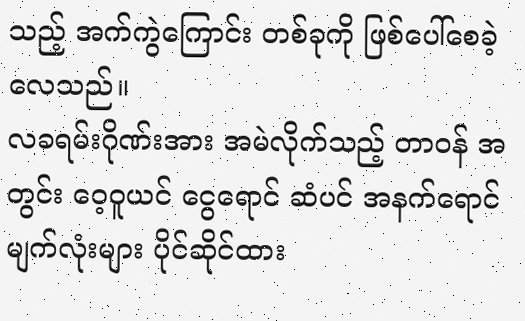သည့် အက်ကွဲကြောင်း တစ်ခုကို ဖြစ်ပေါ်စေခဲ့လေသည်။
လခရမ်းဂိုဏ်းအား အမဲလိုက်သည့် တာဝန် အတွင်း ဝေ့ဝူယင် ငွေရောင် ဆံပင် အနက်ရောင် မျက်လုံးများ ပိုင်ဆိုင်ထား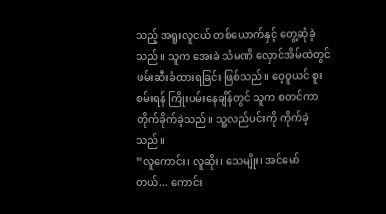သည့် အရူးလူငယ် တစ်ယောက်နှင့် တွေ့ဆုံခဲ့သည်။ သူက အေးခဲ သံမဏိ လှောင်အိမ်ထဲတွင် ဖမ်းဆီးခံထားရခြင်း ဖြစ်သည်။ ဝေ့ဝူယင် စူးစမ်းရန် ကြိုးပမ်းနေချိန်တွင် သူက စတင်ကာ တိုက်ခိုက်ခဲ့သည်။ သူ့လည်ပင်းကို ကိုက်ခဲ့သည်။
“လူကောင်း၊ လူဆိုး၊ သေမျိုး၊ အင်မော်တယ်... ကောင်း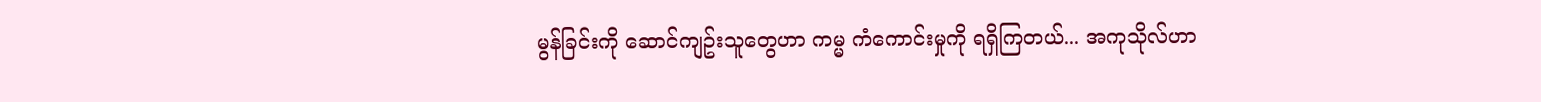မွန်ခြင်းကို ဆောင်ကျဥ်းသူတွေဟာ ကမ္မ ကံကောင်းမှုကို ရရှိကြတယ်... အကုသိုလ်ဟာ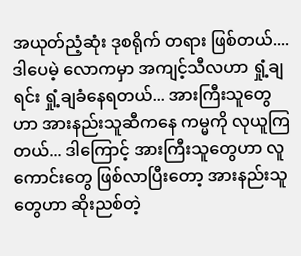အယုတ်ညံ့ဆုံး ဒုစရိုက် တရား ဖြစ်တယ်.... ဒါပေမဲ့ လောကမှာ အကျင့်သီလဟာ ရှုံ့ချရင်း ရှုံ့ချခံနေရတယ်... အားကြီးသူတွေဟာ အားနည်းသူဆီကနေ ကမ္မကို လုယူကြတယ်... ဒါကြောင့် အားကြီးသူတွေဟာ လူကောင်းတွေ ဖြစ်လာပြီးတော့ အားနည်းသူတွေဟာ ဆိုးညစ်တဲ့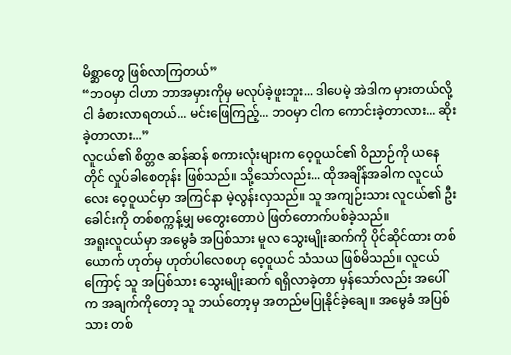မိစ္ဆာတွေ ဖြစ်လာကြတယ်”
“ဘဝမှာ ငါဟာ ဘာအမှားကိုမှ မလုပ်ခဲ့ဖူးဘူး... ဒါပေမဲ့ အဲဒါက မှားတယ်လို့ ငါ ခံစားလာရတယ်... မင်းဖြေကြည့်... ဘဝမှာ ငါက ကောင်းခဲ့တာလား... ဆိုးခဲ့တာလား...”
လူငယ်၏ စိတ္တဇ ဆန်ဆန် စကားလုံးများက ဝေ့ဝူယင်၏ ဝိညာဉ်ကို ယနေတိုင် လှုပ်ခါစေတုန်း ဖြစ်သည်။ သို့သော်လည်း... ထိုအချိန်အခါက လူငယ်လေး ဝေ့ဝူယင်မှာ အကြင်နာ မဲ့လွန်းလှသည်။ သူ အကျဉ်းသား လူငယ်၏ ဦးခေါင်းကို တစ်စက္ကန့်မျှ မတွေးတောပဲ ဖြတ်တောက်ပစ်ခဲ့သည်။
အရူးလူငယ်မှာ အမွေခံ အပြစ်သား မူလ သွေးမျိုးဆက်ကို ပိုင်ဆိုင်ထား တစ်ယောက် ဟုတ်မှ ဟုတ်ပါလေစဟု ဝေ့ဝူယင် သံသယ ဖြစ်မိသည်။ လူငယ်ကြောင့် သူ အပြစ်သား သွေးမျိုးဆက် ရရှိလာခဲ့တာ မှန်သော်လည်း အပေါ်က အချက်ကိုတော့ သူ ဘယ်တော့မှ အတည်မပြုနိုင်ခဲ့ချေ။ အမွေခံ အပြစ်သား တစ်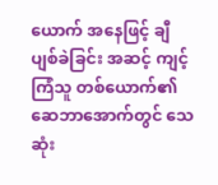ယောက် အနေဖြင့် ချီပျစ်ခဲခြင်း အဆင့် ကျင့်ကြံသူ တစ်ယောက်၏ ဆေဘာအောက်တွင် သေဆုံး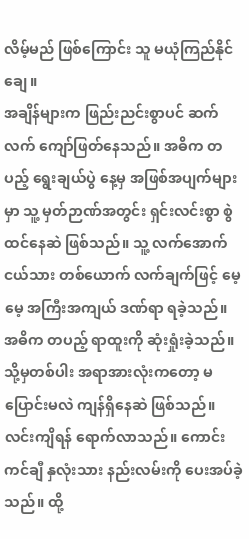လိမ့်မည် ဖြစ်ကြောင်း သူ မယုံကြည်နိုင်ချေ။
အချိန်များက ဖြည်းညင်းစွာပင် ဆက်လက် ကျော်ဖြတ်နေသည်။ အဓိက တပည့် ရွေးချယ်ပွဲ နေ့မှ အဖြစ်အပျက်များမှာ သူ့ မှတ်ဉာဏ်အတွင်း ရှင်းလင်းစွာ စွဲထင်နေဆဲ ဖြစ်သည်။ သူ့ လက်အောက်ငယ်သား တစ်ယောက် လက်ချက်ဖြင့် မေ့မေ့ အကြီးအကျယ် ဒဏ်ရာ ရခဲ့သည်။ အဓိက တပည့် ရာထူးကို ဆုံးရှုံးခဲ့သည်။ သို့မှတစ်ပါး အရာအားလုံးကတော့ မပြောင်းမလဲ ကျန်ရှိနေဆဲ ဖြစ်သည်။
လင်းကျိရန် ရောက်လာသည်။ ကောင်းကင်ချီ နှလုံးသား နည်းလမ်းကို ပေးအပ်ခဲ့သည်။ ထို့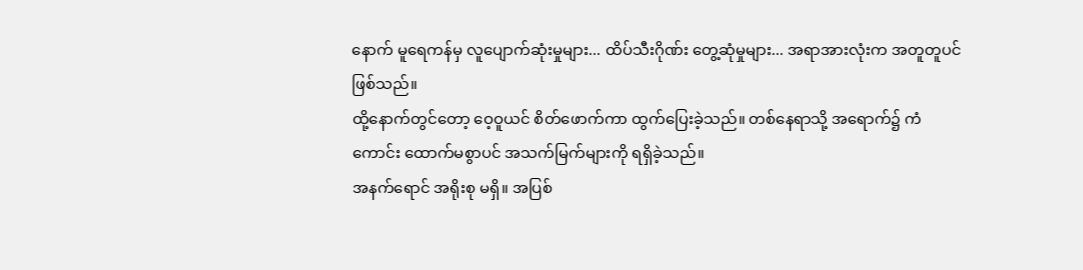နောက် မူရေကန်မှ လူပျောက်ဆုံးမှုများ... ထိပ်သီးဂိုဏ်း တွေ့ဆုံမှုများ... အရာအားလုံးက အတူတူပင် ဖြစ်သည်။
ထို့နောက်တွင်တော့ ဝေ့ဝူယင် စိတ်ဖောက်ကာ ထွက်ပြေးခဲ့သည်။ တစ်နေရာသို့ အရောက်၌ ကံကောင်း ထောက်မစွာပင် အသက်မြက်များကို ရရှိခဲ့သည်။
အနက်ရောင် အရိုးစု မရှိ။ အပြစ်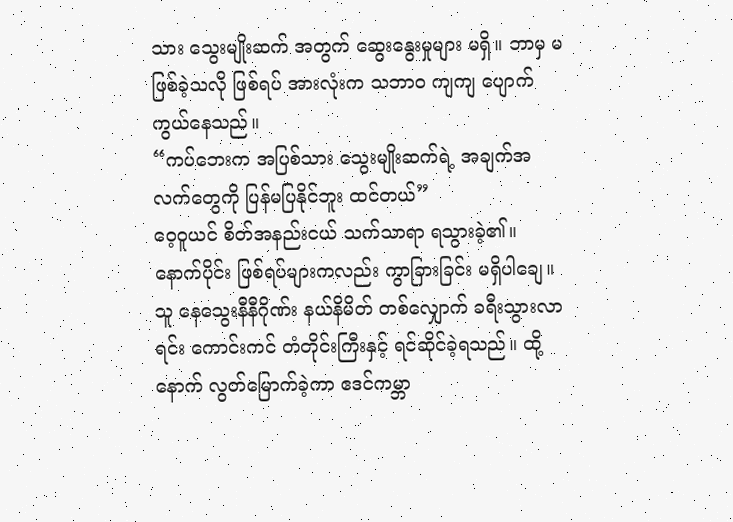သား သွေးမျိုးဆက် အတွက် ဆွေးနွေးမှုများ မရှိ။ ဘာမှ မဖြစ်ခဲ့သလို ဖြစ်ရပ် အားလုံးက သဘာဝ ကျကျ ပျောက်ကွယ်နေသည်။
“ကပ်ဘေးက အပြစ်သား သွေးမျိုးဆက်ရဲ့ အချက်အလက်တွေကို ပြန်မပြနိုင်ဘူး ထင်တယ်”
ဝေ့ဝူယင် စိတ်အနည်းငယ် သက်သာရာ ရသွားခဲ့၏။ နောက်ပိုင်း ဖြစ်ရပ်များကလည်း ကွာခြားခြင်း မရှိပါချေ။ သူ နေသွေးနီနီဂိုဏ်း နယ်နိမိတ် တစ်လျှောက် ခရီးသွားလာရင်း ကောင်းကင် တံတိုင်းကြီးနှင့် ရင်ဆိုင်ခဲ့ရသည်။ ထို့နောက် လွတ်မြောက်ခဲ့ကာ ဧဒင်ကမ္ဘာ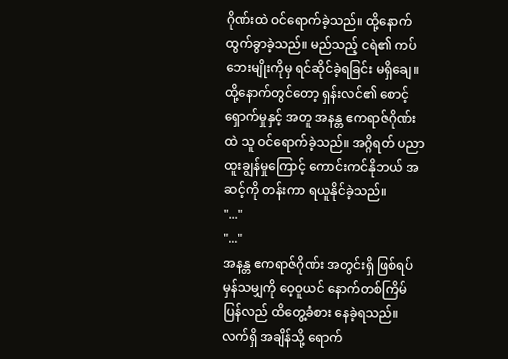ဂိုဏ်းထဲ ဝင်ရောက်ခဲ့သည်။ ထို့နောက် ထွက်ခွာခဲ့သည်။ မည်သည့် ငရဲ၏ ကပ်ဘေးမျိုးကိုမှ ရင်ဆိုင်ခဲ့ရခြင်း မရှိချေ။
ထို့နောက်တွင်တော့ ရှန်းလင်၏ စောင့်ရှောက်မှုနှင့် အတူ အနန္တ ဧကရာဇ်ဂိုဏ်းထဲ သူ ဝင်ရောက်ခဲ့သည်။ အဂ္ဂိရတ် ပညာ ထူးချွန်မှုကြောင့် ကောင်းကင်နိုဘယ် အဆင့်ကို တန်းကာ ရယူနိုင်ခဲ့သည်။
"..."
"..."
အနန္တ ဧကရာဇ်ဂိုဏ်း အတွင်းရှိ ဖြစ်ရပ် မှန်သမျှကို ဝေ့ဝူယင် နောက်တစ်ကြိမ် ပြန်လည် ထိတွေ့ခံစား နေခဲ့ရသည်။ လက်ရှိ အချိန်သို့ ရောက်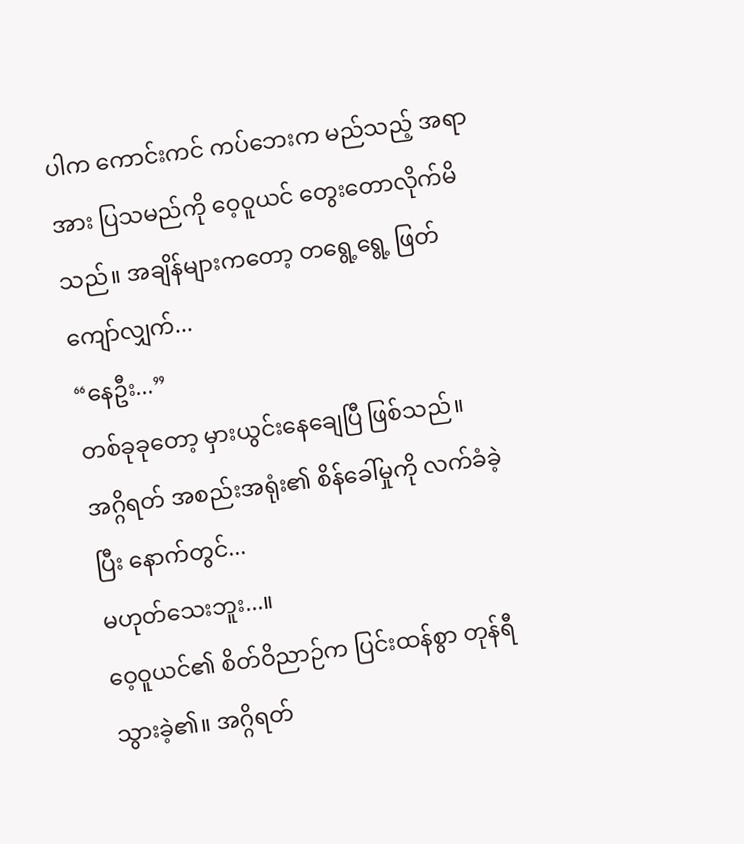ပါက ကောင်းကင် ကပ်ဘေးက မည်သည့် အရာအား ပြသမည်ကို ဝေ့ဝူယင် တွေးတောလိုက်မိသည်။ အချိန်များကတော့ တရွေ့ရွေ့ ဖြတ်ကျော်လျှက်...
“နေဦး...”
တစ်ခုခုတော့ မှားယွင်းနေချေပြီ ဖြစ်သည်။ အဂ္ဂိရတ် အစည်းအရုံး၏ စိန်ခေါ်မှုကို လက်ခံခဲ့ပြီး နောက်တွင်...
မဟုတ်သေးဘူး...။
ဝေ့ဝူယင်၏ စိတ်ဝိညာဉ်က ပြင်းထန်စွာ တုန်ရီသွားခဲ့၏။ အဂ္ဂိရတ်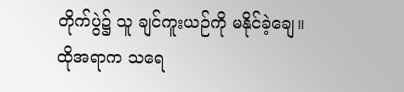တိုက်ပွဲ၌ သူ ချင်ကူးယဉ်ကို မနိုင်ခဲ့ချေ။
ထိုအရာက သရေ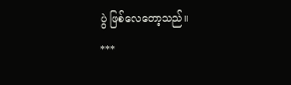ပွဲ ဖြစ်လေတော့သည်။
***